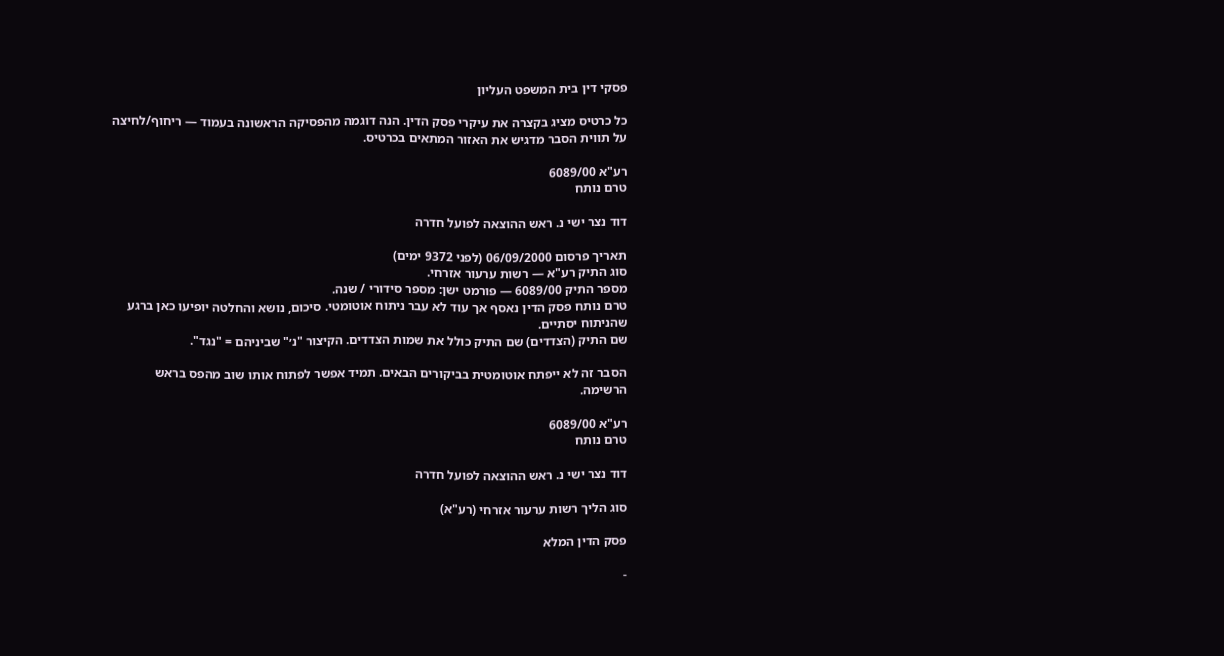פסקי דין בית המשפט העליון

כל כרטיס מציג בקצרה את עיקרי פסק הדין. הנה דוגמה מהפסיקה הראשונה בעמוד — ריחוף/לחיצה על תווית הסבר מדגיש את האזור המתאים בכרטיס.

רע"א 6089/00
טרם נותח

דוד נצר ישי נ. ראש ההוצאה לפועל חדרה

תאריך פרסום 06/09/2000 (לפני 9372 ימים)
סוג התיק רע"א — רשות ערעור אזרחי.
מספר התיק 6089/00 — פורמט ישן: מספר סידורי / שנה.
טרם נותח פסק הדין נאסף אך עוד לא עבר ניתוח אוטומטי. סיכום, נושא והחלטה יופיעו כאן ברגע שהניתוח יסתיים.
שם התיק (הצדדים) שם התיק כולל את שמות הצדדים. הקיצור "נ׳" שביניהם = "נגד".

הסבר זה לא ייפתח אוטומטית בביקורים הבאים. תמיד אפשר לפתוח אותו שוב מהפס בראש הרשימה.

רע"א 6089/00
טרם נותח

דוד נצר ישי נ. ראש ההוצאה לפועל חדרה

סוג הליך רשות ערעור אזרחי (רע"א)

פסק הדין המלא

-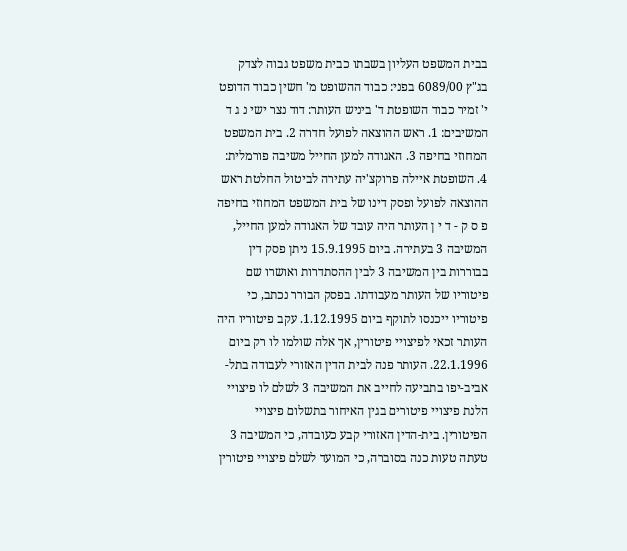בבית המשפט העליון בשבתו כבית משפט גבוה לצדק בג"ץ 6089/00 בפני: כבוד ההשופט מ' חשין כבוד הדופט י' זמיר כבוד השופטת ד' ביניש העותר: דוד נצר ישי נ ג ד המשיבים: 1. ראש ההוצאה לפועל חדרה 2. בית המשפט המחוזי בחיפה 3. האגודה למען החייל משיבה פורמלית: 4. השופטת איילה פרוקצ'יה עתירה לביטול החלטת ראש ההוצאה לפועל ופסק דינו של בית המשפט המחוזי בחיפה פ ס ק - ד י ן העותר היה עובד של האגודה למען החייל, המשיבה 3 בעתירה. ביום 15.9.1995 ניתן פסק דין בבוררות בין המשיבה 3 לבין ההסתדרות ואושרו שם פיטוריו של העותר מעבודתו. בפסק הבורר נכתב, כי פיטוריו ייכנסו לתוקף ביום 1.12.1995. עקב פיטוריו היה העותר זכאי לפיצויי פיטורין, אך אלה שולמו לו רק ביום 22.1.1996. העותר פנה לבית הדין האזורי לעבודה בתל-אביב-יפו בתביעה לחייב את המשיבה 3 לשלם לו פיצויי הלנת פיצויי פיטורים בגין האיחור בתשלום פיצויי הפיטורין. בית-הדין האזורי קבע כעובדה, כי המשיבה 3 טעתה טעות כנה בסוברה, כי המועד לשלם פיצויי פיטורין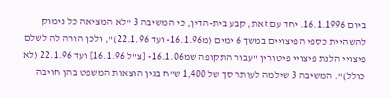ביום 16.1.1996. יחד עם זאת, קבע בית-הדין, כי המשיבה 3 "לא המציאה כל נימוק להשהיית כספי הפיצויים במשך 6 ימים (מ16.1.96- ועד 22.1.96)", ולכן הורה לה לשלם פיצויי הלנת פיצויי פיטורין "עבור התקופה שמ16.1.06- [צ"ל 16.1.96] ועד 22.1.96 (לא כולל)". המשיבה 3 שילמה לעותר סך של 1,400 ש"ח בגין הוצאות המשפט בהן חויבה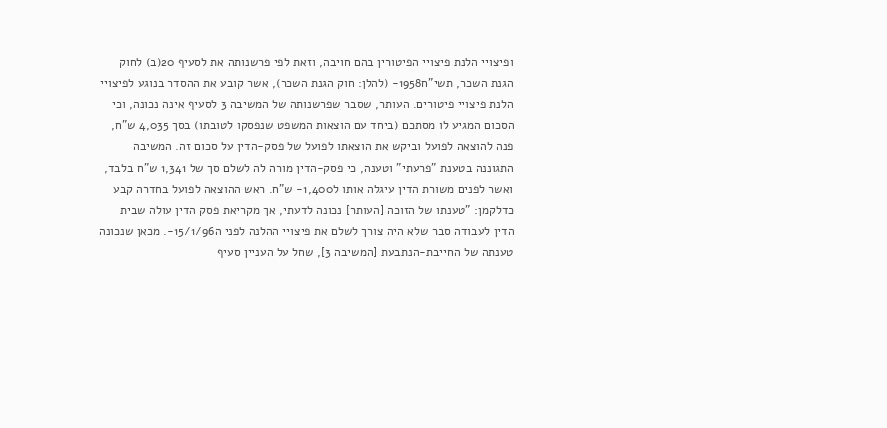ופיצויי הלנת פיצויי הפיטורין בהם חויבה, וזאת לפי פרשנותה את לסעיף 20(ב) לחוק הגנת השכר, תשי"ח1958- (להלן: חוק הגנת השכר), אשר קובע את ההסדר בנוגע לפיצויי הלנת פיצויי פיטורים. העותר, שסבר שפרשנותה של המשיבה 3 לסעיף אינה נכונה, וכי הסכום המגיע לו מסתכם (ביחד עם הוצאות המשפט שנפסקו לטובתו) בסך 4,035 ש"ח, פנה להוצאה לפועל וביקש את הוצאתו לפועל של פסק-הדין על סכום זה. המשיבה התגוננה בטענת "פרעתי" וטענה, כי פסק-הדין מורה לה לשלם סך של 1,341 ש"ח בלבד, ואשר לפנים משורת הדין עיגלה אותו ל1,400- ש"ח. ראש ההוצאה לפועל בחדרה קבע כדלקמן: "טענתו של הזוכה [העותר] נכונה לדעתי, אך מקריאת פסק הדין עולה שבית הדין לעבודה סבר שלא היה צורך לשלם את פיצויי ההלנה לפני ה15/1/96-. מכאן שנכונה טענתה של החייבת-הנתבעת [המשיבה 3], שחל על העניין סעיף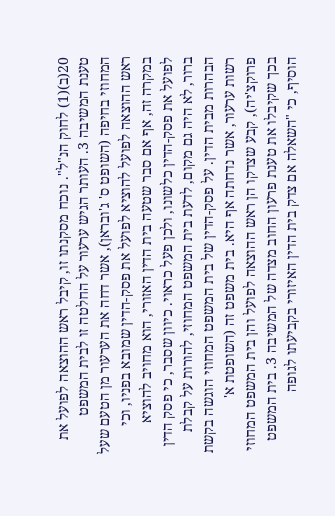20(ב)(1) לחוק הנ"ל". נוכח מסקנתו זו, קיבל ראש ההוצאה לפועל את טענת המשיבה 3. העותר הגיש ערעור על החלטה זו לבית המשפט המחוזי בחיפה (השופט ס' ג'ובראן), אשר דחה את הערעור מן הטעם שעל ראש ההוצאה לפועל להוציא לפועל את פסק-הדין שמובא בפניו, וכי במקרה זה, אף אם סבר שטעה בית הדין האזורי, הוא מחויב להוציא לפועל את פסק-הדין כלשונו, ולכן פעל כראוי. כיוון שסבר, כי פסק הדין ברור, לא היה גם מקום, לדעת בית המשפט המחוזי, להורות על קבלת הבהרות מבית הדין. על פסק-הדין של בית המשפט המחוזי הוגשה בקשת רשות ערעור, אשר נדחתה אף היא. בית משפט זה (השופטת א' פרוקצ'יה), קבע שצדקו הן ראש ההוצאה לפועל והן בית המשפט המחוזי בכך שקיבלו את טענת פרעון החוב מצדה של המשיבה 3. בית המשפט הוסיף, כי "השאלה אם צדק בית הדין האיזורי בקביעתו לגופה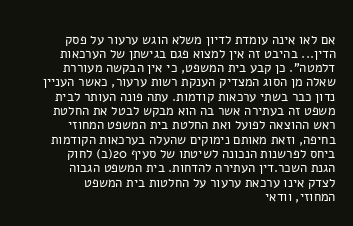אם לאו אינה עומדת לדיון משלא הוגש ערעור על פסק הדין... בהיבט זה אין למצוא פגם בגישתן של הערכאות דלמטה". כן קבע בית המשפט, כי אין הבקשה מעוררת שאלה מן הסוג המצדיק הענקת רשות ערעור, כאשר העניין נדון כבר בשתי ערכאות קודמות. עתה פונה העותר לבית משפט זה בעתירה אשר בה הוא מבקש לבטל את החלטת ראש ההוצאה לפועל ואת החלטת בית המשפט המחוזי בחיפה, וזאת מאותם נימוקים שהעלה בערכאות הקודמות ביחס לפרשנות הנכונה לשיטתו של סעיף 20(ב) לחוק הגנת השכר.דין העתירה להדחות. בית המשפט הגבוה לצדק אינו ערכאת ערעור על החלטות בית המשפט המחוזי, וודאי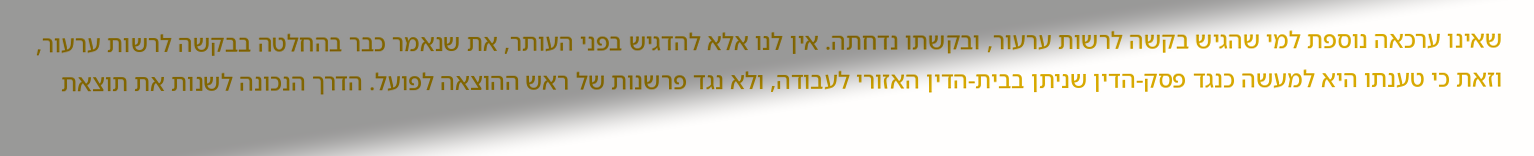שאינו ערכאה נוספת למי שהגיש בקשה לרשות ערעור, ובקשתו נדחתה. אין לנו אלא להדגיש בפני העותר, את שנאמר כבר בהחלטה בבקשה לרשות ערעור, וזאת כי טענתו היא למעשה כנגד פסק-הדין שניתן בבית-הדין האזורי לעבודה, ולא נגד פרשנות של ראש ההוצאה לפועל. הדרך הנכונה לשנות את תוצאת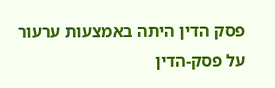פסק הדין היתה באמצעות ערעור על פסק-הדין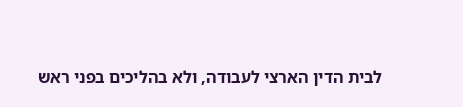לבית הדין הארצי לעבודה, ולא בהליכים בפני ראש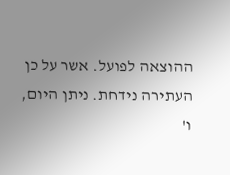ההוצאה לפועל. אשר על כן העתירה נידחת. ניתן היום, ו'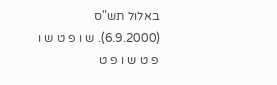באלול תש"ס (6.9.2000). ש ו פ ט ש ו פ ט ש ו פ ט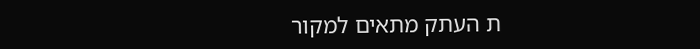ת העתק מתאים למקור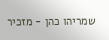שמריהו כהן - מזכיר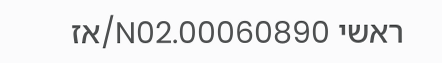ראשי 00060890.N02/אז